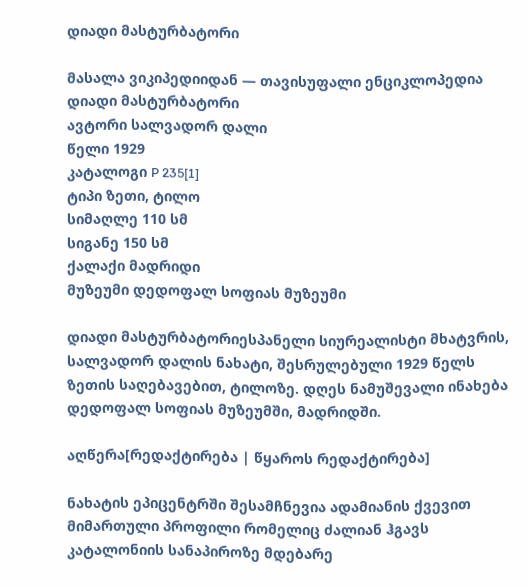დიადი მასტურბატორი

მასალა ვიკიპედიიდან — თავისუფალი ენციკლოპედია
დიადი მასტურბატორი
ავტორი სალვადორ დალი
წელი 1929
კატალოგი P 235[1]
ტიპი ზეთი, ტილო
სიმაღლე 110 სმ
სიგანე 150 სმ
ქალაქი მადრიდი
მუზეუმი დედოფალ სოფიას მუზეუმი

დიადი მასტურბატორიესპანელი სიურეალისტი მხატვრის, სალვადორ დალის ნახატი, შესრულებული 1929 წელს ზეთის საღებავებით, ტილოზე. დღეს ნამუშევალი ინახება დედოფალ სოფიას მუზეუმში, მადრიდში.

აღწერა[რედაქტირება | წყაროს რედაქტირება]

ნახატის ეპიცენტრში შესამჩნევია ადამიანის ქვევით მიმართული პროფილი რომელიც ძალიან ჰგავს კატალონიის სანაპიროზე მდებარე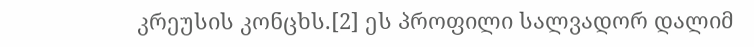კრეუსის კონცხს.[2] ეს პროფილი სალვადორ დალიმ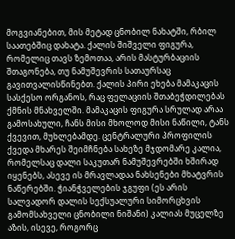მოგვიანებით, მის მეტად ცნობილ ნახატში, რბილ საათებშიც დახატა. ქალის შიშველი ფიგურა, რომელიც თავს ზემოთაა, არის მასტურბაციის შთაგონება, თუ ნამუშევრის სათაურსაც გავითვალისწინებთ. ქალის პირი ეხება მამაკაცის სასქესო ორგანოს, რაც ფელაციის შთაბეჭდილებას ქმნის მნახველში. მამაკაცის ფიგურა სრულად არაა გამოსახული, ჩანს მისი მხოლოდ მისი ნაწილი, ტანს ქვევით, მუხლებამდე. ცენტრალური პროფილის ქვედა მხარეს შეიმჩნება სახეზე მჯდომარე კალია, რომელსაც დალი საკუთარ ნამუშევრებში ხშირად იყენებს, ასევე ის მრავლადაა ნახსენები მხატვრის ნაწერებში. ჭიანჭველების ჯგუფი (ეს არის სალვადორ დალის სექსუალური სიმორცხვის გამომსახველი ცნობილი ნიშანი) კალიას მუცელზე აზის, ისევე, როგორც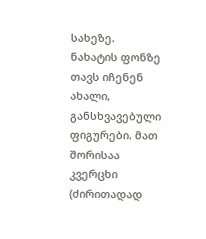სახეზე. ნახატის ფონზე თავს იჩენენ ახალი, განსხვავებული ფიგურები. მათ შორისაა კვერცხი (ძირითადად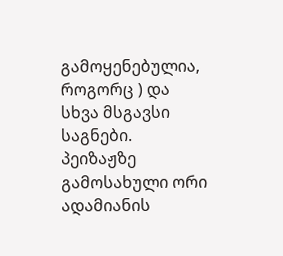გამოყენებულია, როგორც ) და სხვა მსგავსი საგნები. პეიზაჟზე გამოსახული ორი ადამიანის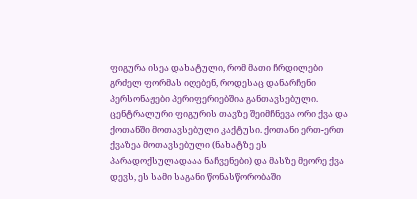ფიგურა ისეა დახატული, რომ მათი ჩრდილები გრძელ ფორმას იღებენ, როდესაც დანარჩენი პერსონაჟები პერიფერიებშია განთავსებული. ცენტრალური ფიგურის თავზე შეიმჩნევა ორი ქვა და ქოთანში მოთავსებული კაქტუსი. ქოთანი ერთ-ერთ ქვაზეა მოთავსებული (ნახატზე ეს პარადოქსულადააა ნაჩვენები) და მასზე მეორე ქვა დევს, ეს სამი საგანი წონასწორობაში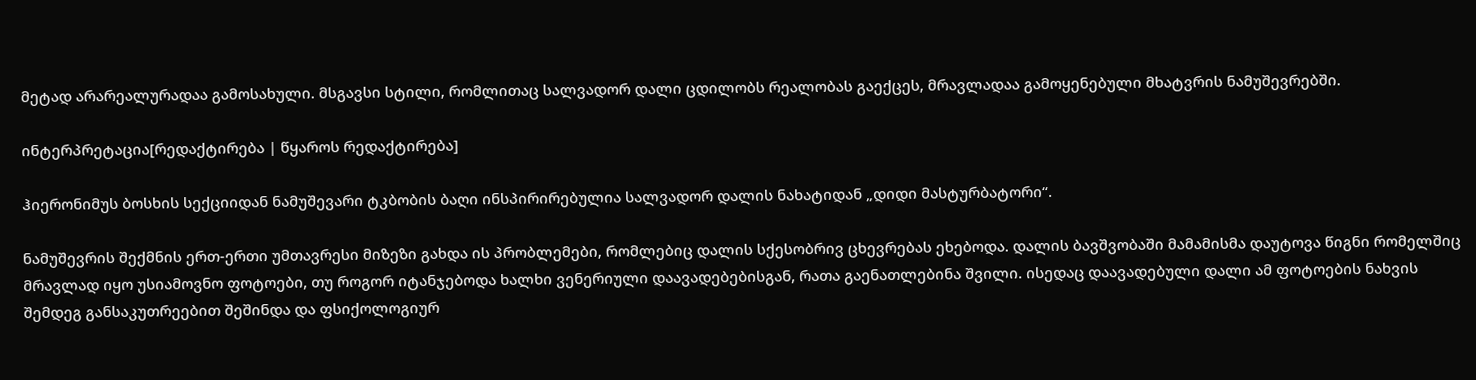მეტად არარეალურადაა გამოსახული. მსგავსი სტილი, რომლითაც სალვადორ დალი ცდილობს რეალობას გაექცეს, მრავლადაა გამოყენებული მხატვრის ნამუშევრებში.

ინტერპრეტაცია[რედაქტირება | წყაროს რედაქტირება]

ჰიერონიმუს ბოსხის სექციიდან ნამუშევარი ტკბობის ბაღი ინსპირირებულია სალვადორ დალის ნახატიდან „დიდი მასტურბატორი“.

ნამუშევრის შექმნის ერთ-ერთი უმთავრესი მიზეზი გახდა ის პრობლემები, რომლებიც დალის სქესობრივ ცხევრებას ეხებოდა. დალის ბავშვობაში მამამისმა დაუტოვა წიგნი რომელშიც მრავლად იყო უსიამოვნო ფოტოები, თუ როგორ იტანჯებოდა ხალხი ვენერიული დაავადებებისგან, რათა გაენათლებინა შვილი. ისედაც დაავადებული დალი ამ ფოტოების ნახვის შემდეგ განსაკუთრეებით შეშინდა და ფსიქოლოგიურ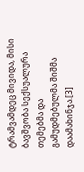ტრამვამდეც მივიდა, მისი ბავშვობა სექსუალურა თემებმა და გამუდმებულმა შიშმა დაამახინჯა.[3]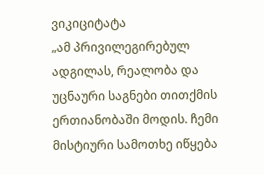ვიკიციტატა
„ამ პრივილეგირებულ ადგილას, რეალობა და უცნაური საგნები თითქმის ერთიანობაში მოდის. ჩემი მისტიური სამოთხე იწყება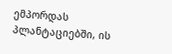ემპორდას პლანტაციებში, ის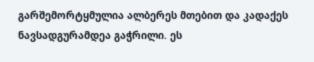გარშემორტყმულია ალბერეს მთებით და კადაქეს ნავსადგურამდეა გაჭრილი. ეს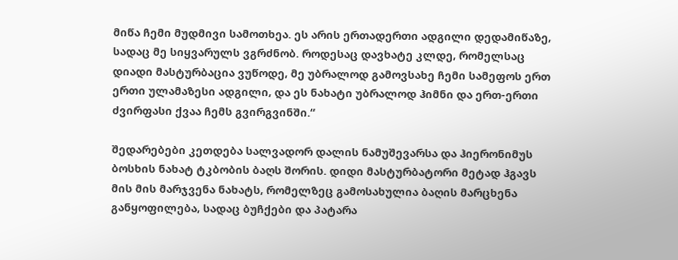მიწა ჩემი მუდმივი სამოთხეა. ეს არის ერთადერთი ადგილი დედამიწაზე, სადაც მე სიყვარულს ვგრძნობ. როდესაც დავხატე კლდე, რომელსაც დიადი მასტურბაცია ვუწოდე, მე უბრალოდ გამოვსახე ჩემი სამეფოს ერთ ერთი ულამაზესი ადგილი, და ეს ნახატი უბრალოდ ჰიმნი და ერთ-ერთი ძვირფასი ქვაა ჩემს გვირგვინში.“

შედარებები კეთდება სალვადორ დალის ნამუშევარსა და ჰიერონიმუს ბოსხის ნახატ ტკბობის ბაღს შორის. დიდი მასტურბატორი მეტად ჰგავს მის მის მარჯვენა ნახატს, რომელზეც გამოსახულია ბაღის მარცხენა განყოფილება, სადაც ბუჩქები და პატარა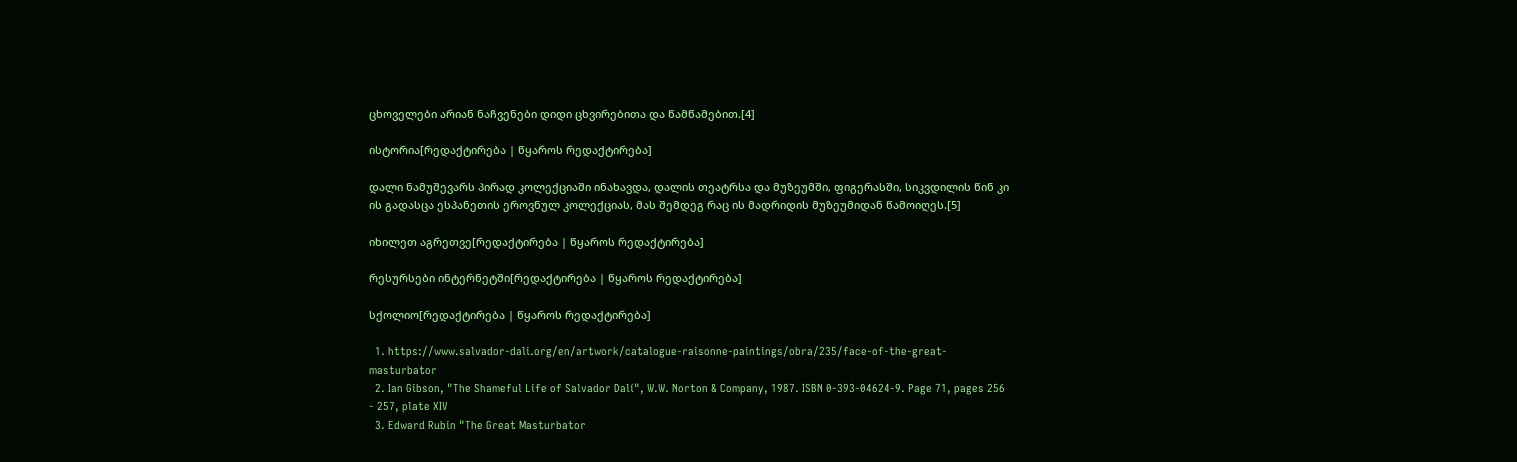ცხოველები არიან ნაჩვენები დიდი ცხვირებითა და წამწამებით.[4]

ისტორია[რედაქტირება | წყაროს რედაქტირება]

დალი ნამუშევარს პირად კოლექციაში ინახავდა, დალის თეატრსა და მუზეუმში, ფიგერასში, სიკვდილის წინ კი ის გადასცა ესპანეთის ეროვნულ კოლექციას, მას შემდეგ რაც ის მადრიდის მუზეუმიდან წამოიღეს.[5]

იხილეთ აგრეთვე[რედაქტირება | წყაროს რედაქტირება]

რესურსები ინტერნეტში[რედაქტირება | წყაროს რედაქტირება]

სქოლიო[რედაქტირება | წყაროს რედაქტირება]

  1. https://www.salvador-dali.org/en/artwork/catalogue-raisonne-paintings/obra/235/face-of-the-great-masturbator
  2. Ian Gibson, "The Shameful Life of Salvador Dalí", W.W. Norton & Company, 1987. ISBN 0-393-04624-9. Page 71, pages 256 - 257, plate XIV
  3. Edward Rubin "The Great Masturbator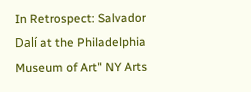In Retrospect: Salvador Dalí at the Philadelphia Museum of Art" NY Arts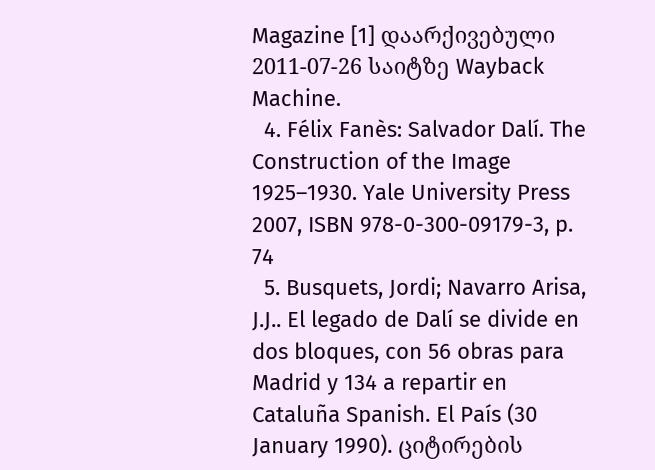Magazine [1] დაარქივებული 2011-07-26 საიტზე Wayback Machine.
  4. Félix Fanès: Salvador Dalí. The Construction of the Image 1925–1930. Yale University Press 2007, ISBN 978-0-300-09179-3, p. 74
  5. Busquets, Jordi; Navarro Arisa, J.J.. El legado de Dalí se divide en dos bloques, con 56 obras para Madrid y 134 a repartir en Cataluña Spanish. El País (30 January 1990). ციტირების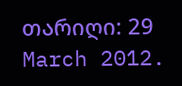თარიღი: 29 March 2012.